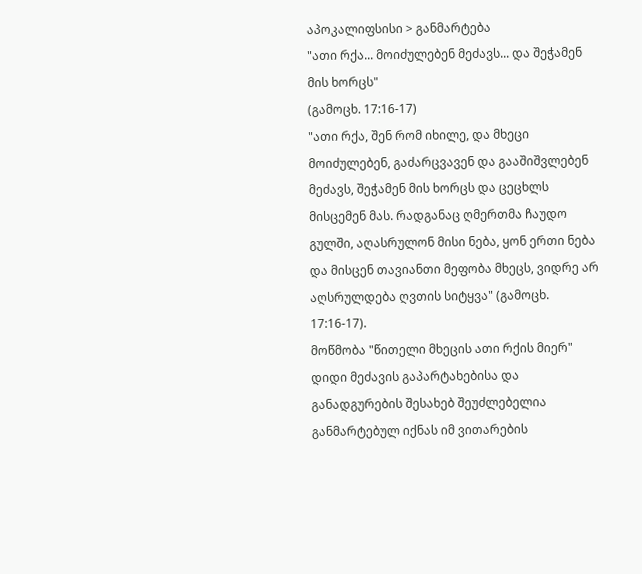აპოკალიფსისი > განმარტება
"ათი რქა... მოიძულებენ მეძავს... და შეჭამენ მის ხორცს"
(გამოცხ. 17:16-17)
"ათი რქა, შენ რომ იხილე, და მხეცი მოიძულებენ, გაძარცვავენ და გააშიშვლებენ მეძავს, შეჭამენ მის ხორცს და ცეცხლს მისცემენ მას. რადგანაც ღმერთმა ჩაუდო გულში, აღასრულონ მისი ნება, ყონ ერთი ნება და მისცენ თავიანთი მეფობა მხეცს, ვიდრე არ აღსრულდება ღვთის სიტყვა" (გამოცხ. 17:16-17).
მოწმობა "წითელი მხეცის ათი რქის მიერ" დიდი მეძავის გაპარტახებისა და განადგურების შესახებ შეუძლებელია განმარტებულ იქნას იმ ვითარების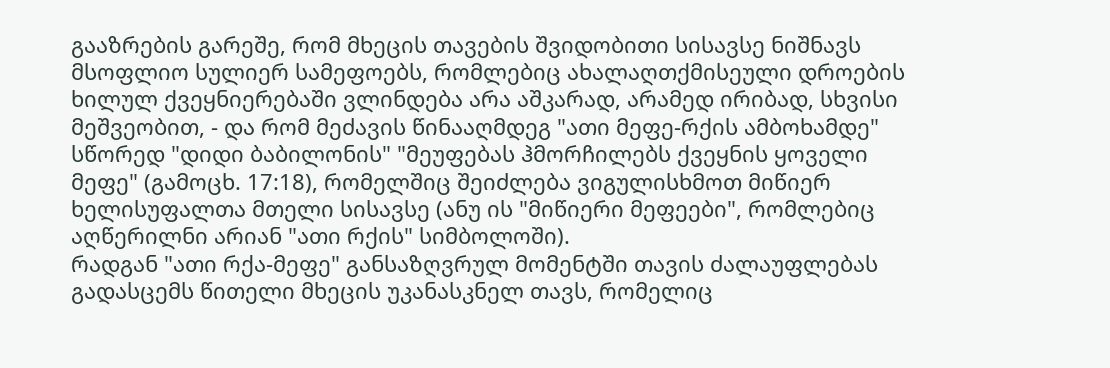გააზრების გარეშე, რომ მხეცის თავების შვიდობითი სისავსე ნიშნავს მსოფლიო სულიერ სამეფოებს, რომლებიც ახალაღთქმისეული დროების ხილულ ქვეყნიერებაში ვლინდება არა აშკარად, არამედ ირიბად, სხვისი მეშვეობით, - და რომ მეძავის წინააღმდეგ "ათი მეფე-რქის ამბოხამდე" სწორედ "დიდი ბაბილონის" "მეუფებას ჰმორჩილებს ქვეყნის ყოველი მეფე" (გამოცხ. 17:18), რომელშიც შეიძლება ვიგულისხმოთ მიწიერ ხელისუფალთა მთელი სისავსე (ანუ ის "მიწიერი მეფეები", რომლებიც აღწერილნი არიან "ათი რქის" სიმბოლოში).
რადგან "ათი რქა-მეფე" განსაზღვრულ მომენტში თავის ძალაუფლებას გადასცემს წითელი მხეცის უკანასკნელ თავს, რომელიც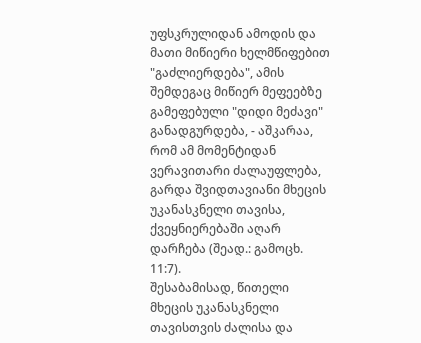უფსკრულიდან ამოდის და მათი მიწიერი ხელმწიფებით "გაძლიერდება", ამის შემდეგაც მიწიერ მეფეებზე გამეფებული "დიდი მეძავი" განადგურდება, - აშკარაა, რომ ამ მომენტიდან ვერავითარი ძალაუფლება, გარდა შვიდთავიანი მხეცის უკანასკნელი თავისა, ქვეყნიერებაში აღარ დარჩება (შეად.: გამოცხ. 11:7).
შესაბამისად, წითელი მხეცის უკანასკნელი თავისთვის ძალისა და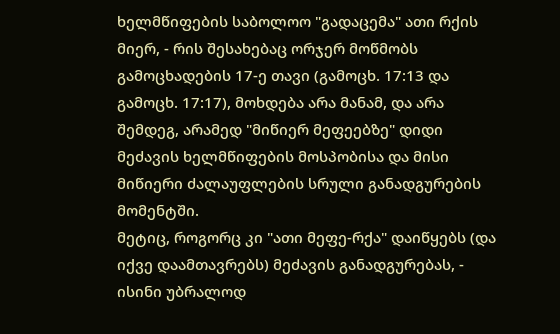ხელმწიფების საბოლოო "გადაცემა" ათი რქის მიერ, - რის შესახებაც ორჯერ მოწმობს გამოცხადების 17-ე თავი (გამოცხ. 17:13 და გამოცხ. 17:17), მოხდება არა მანამ, და არა შემდეგ, არამედ "მიწიერ მეფეებზე" დიდი მეძავის ხელმწიფების მოსპობისა და მისი მიწიერი ძალაუფლების სრული განადგურების მომენტში.
მეტიც, როგორც კი "ათი მეფე-რქა" დაიწყებს (და იქვე დაამთავრებს) მეძავის განადგურებას, - ისინი უბრალოდ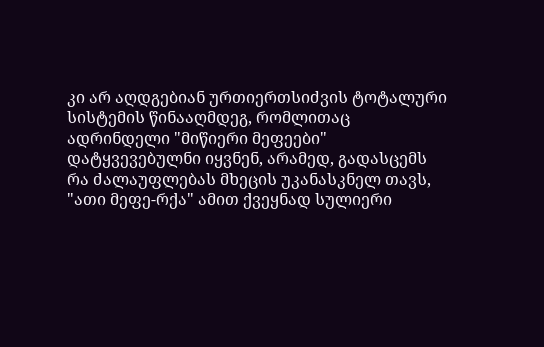კი არ აღდგებიან ურთიერთსიძვის ტოტალური სისტემის წინააღმდეგ, რომლითაც ადრინდელი "მიწიერი მეფეები" დატყვევებულნი იყვნენ, არამედ, გადასცემს რა ძალაუფლებას მხეცის უკანასკნელ თავს, "ათი მეფე-რქა" ამით ქვეყნად სულიერი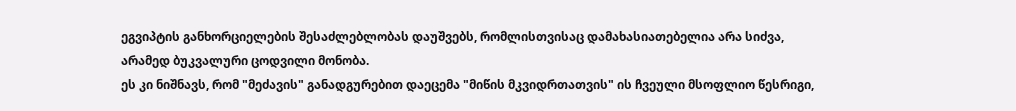ეგვიპტის განხორციელების შესაძლებლობას დაუშვებს, რომლისთვისაც დამახასიათებელია არა სიძვა, არამედ ბუკვალური ცოდვილი მონობა.
ეს კი ნიშნავს, რომ "მეძავის" განადგურებით დაეცემა "მიწის მკვიდრთათვის" ის ჩვეული მსოფლიო წესრიგი,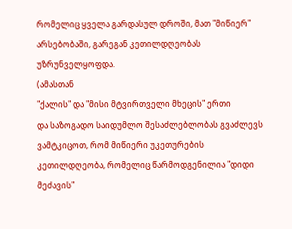რომელიც ყველა გარდასულ დროში, მათ "მიწიერ" არსებობაში, გარეგან კეთილდღეობას უზრუნველყოფდა.
(ამასთან
"ქალის" და "მისი მტვირთველი მხეცის" ერთი
და საზოგადო საიდუმლო შესაძლებლობას გვაძლევს
ვამტკიცოთ, რომ მიწიერი უკეთურების კეთილდღეობა, რომელიც წარმოდგენილია "დიდი
მეძავის"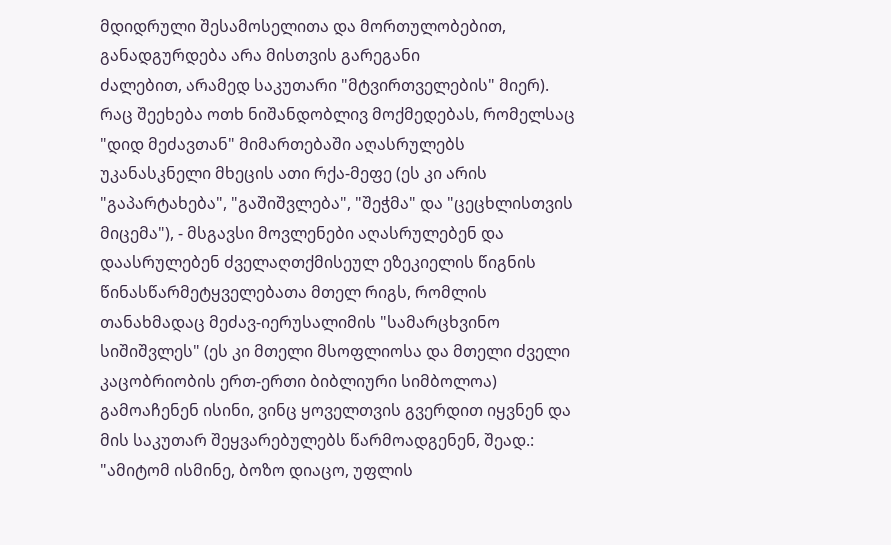მდიდრული შესამოსელითა და მორთულობებით, განადგურდება არა მისთვის გარეგანი
ძალებით, არამედ საკუთარი "მტვირთველების" მიერ).
რაც შეეხება ოთხ ნიშანდობლივ მოქმედებას, რომელსაც "დიდ მეძავთან" მიმართებაში აღასრულებს უკანასკნელი მხეცის ათი რქა-მეფე (ეს კი არის "გაპარტახება", "გაშიშვლება", "შეჭმა" და "ცეცხლისთვის მიცემა"), - მსგავსი მოვლენები აღასრულებენ და დაასრულებენ ძველაღთქმისეულ ეზეკიელის წიგნის წინასწარმეტყველებათა მთელ რიგს, რომლის თანახმადაც მეძავ-იერუსალიმის "სამარცხვინო სიშიშვლეს" (ეს კი მთელი მსოფლიოსა და მთელი ძველი კაცობრიობის ერთ-ერთი ბიბლიური სიმბოლოა) გამოაჩენენ ისინი, ვინც ყოველთვის გვერდით იყვნენ და მის საკუთარ შეყვარებულებს წარმოადგენენ, შეად.:
"ამიტომ ისმინე, ბოზო დიაცო, უფლის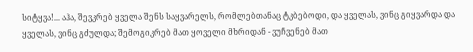სიტყვა!... აჰა, შევკრებ ყველა შენს საყვარელს, რომლებთანაც ტკბებოდი, და ყველას, ვინც გიყვარდა და ყველას, ვინც გძულდა; შემოგიკრებ მათ ყოველი მხრიდან - ვუჩვენებ მათ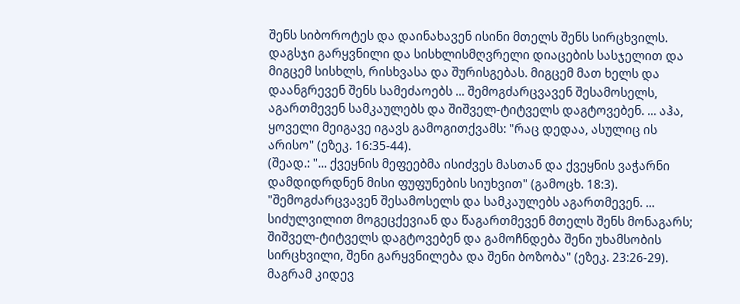შენს სიბოროტეს და დაინახავენ ისინი მთელს შენს სირცხვილს. დაგსჯი გარყვნილი და სისხლისმღვრელი დიაცების სასჯელით და მიგცემ სისხლს, რისხვასა და შურისგებას. მიგცემ მათ ხელს და დაანგრევენ შენს სამეძაოებს ... შემოგძარცვავენ შესამოსელს, აგართმევენ სამკაულებს და შიშველ-ტიტველს დაგტოვებენ. ... აჰა, ყოველი მეიგავე იგავს გამოგითქვამს: "რაც დედაა, ასულიც ის არისო" (ეზეკ. 16:35-44).
(შეად.: "... ქვეყნის მეფეებმა ისიძვეს მასთან და ქვეყნის ვაჭარნი დამდიდრდნენ მისი ფუფუნების სიუხვით" (გამოცხ. 18:3).
"შემოგძარცვავენ შესამოსელს და სამკაულებს აგართმევენ. ... სიძულვილით მოგეცქევიან და წაგართმევენ მთელს შენს მონაგარს; შიშველ-ტიტველს დაგტოვებენ და გამოჩნდება შენი უხამსობის სირცხვილი, შენი გარყვნილება და შენი ბოზობა" (ეზეკ. 23:26-29).
მაგრამ კიდევ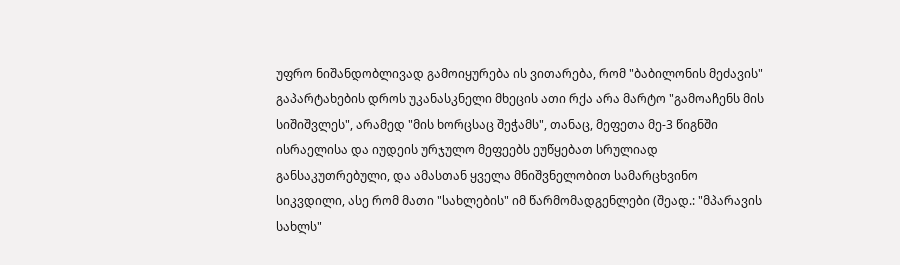უფრო ნიშანდობლივად გამოიყურება ის ვითარება, რომ "ბაბილონის მეძავის" გაპარტახების დროს უკანასკნელი მხეცის ათი რქა არა მარტო "გამოაჩენს მის სიშიშვლეს", არამედ "მის ხორცსაც შეჭამს", თანაც, მეფეთა მე-3 წიგნში ისრაელისა და იუდეის ურჯულო მეფეებს ეუწყებათ სრულიად განსაკუთრებული, და ამასთან ყველა მნიშვნელობით სამარცხვინო სიკვდილი, ასე რომ მათი "სახლების" იმ წარმომადგენლები (შეად.: "მპარავის სახლს"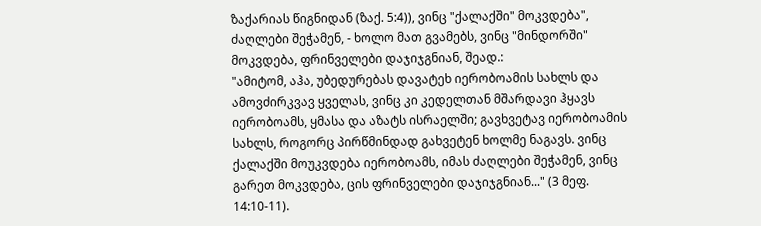ზაქარიას წიგნიდან (ზაქ. 5:4)), ვინც "ქალაქში" მოკვდება", ძაღლები შეჭამენ, - ხოლო მათ გვამებს, ვინც "მინდორში" მოკვდება, ფრინველები დაჯიჯგნიან, შეად.:
"ამიტომ, აჰა, უბედურებას დავატეხ იერობოამის სახლს და ამოვძირკვავ ყველას, ვინც კი კედელთან მშარდავი ჰყავს იერობოამს, ყმასა და აზატს ისრაელში; გავხვეტავ იერობოამის სახლს, როგორც პირწმინდად გახვეტენ ხოლმე ნაგავს. ვინც ქალაქში მოუკვდება იერობოამს, იმას ძაღლები შეჭამენ, ვინც გარეთ მოკვდება, ცის ფრინველები დაჯიჯგნიან..." (3 მეფ. 14:10-11).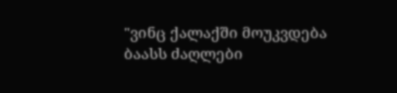"ვინც ქალაქში მოუკვდება ბაასს ძაღლები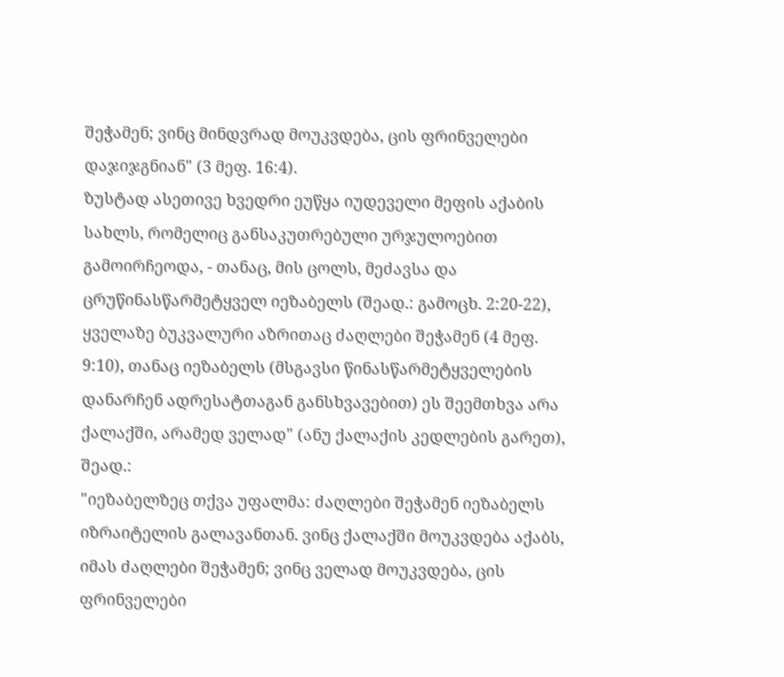შეჭამენ; ვინც მინდვრად მოუკვდება, ცის ფრინველები დაჯიჯგნიან" (3 მეფ. 16:4).
ზუსტად ასეთივე ხვედრი ეუწყა იუდეველი მეფის აქაბის სახლს, რომელიც განსაკუთრებული ურჯულოებით გამოირჩეოდა, - თანაც, მის ცოლს, მეძავსა და ცრუწინასწარმეტყველ იეზაბელს (შეად.: გამოცხ. 2:20-22), ყველაზე ბუკვალური აზრითაც ძაღლები შეჭამენ (4 მეფ. 9:10), თანაც იეზაბელს (მსგავსი წინასწარმეტყველების დანარჩენ ადრესატთაგან განსხვავებით) ეს შეემთხვა არა ქალაქში, არამედ ველად" (ანუ ქალაქის კედლების გარეთ), შეად.:
"იეზაბელზეც თქვა უფალმა: ძაღლები შეჭამენ იეზაბელს იზრაიტელის გალავანთან. ვინც ქალაქში მოუკვდება აქაბს, იმას ძაღლები შეჭამენ; ვინც ველად მოუკვდება, ცის ფრინველები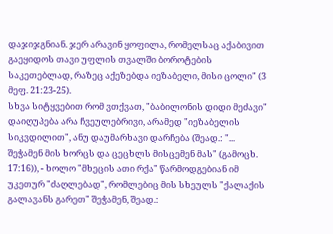დაჯიჯგნიან. ჯერ არავინ ყოფილა, რომელსაც აქაბივით გაეყიდოს თავი უფლის თვალში ბოროტების საკეთებლად, რაზეც აქეზებდა იეზაბელი, მისი ცოლი" (3 მეფ. 21:23-25).
სხვა სიტყვებით რომ ვთქვათ, "ბაბილონის დიდი მეძავი" დაიღუპება არა ჩვეულებრივი, არამედ "იეზაბელის სიკვდილით", ანუ დაუმარხავი დარჩება (შეად.: "... შეჭამენ მის ხორცს და ცეცხლს მისცემენ მას" (გამოცხ. 17:16)), - ხოლო "მხეცის ათი რქა" წარმოდგებიან იმ უკეთურ "ძაღლებად", რომლებიც მის სხეულს "ქალაქის გალავანს გარეთ" შეჭამენ, შეად.: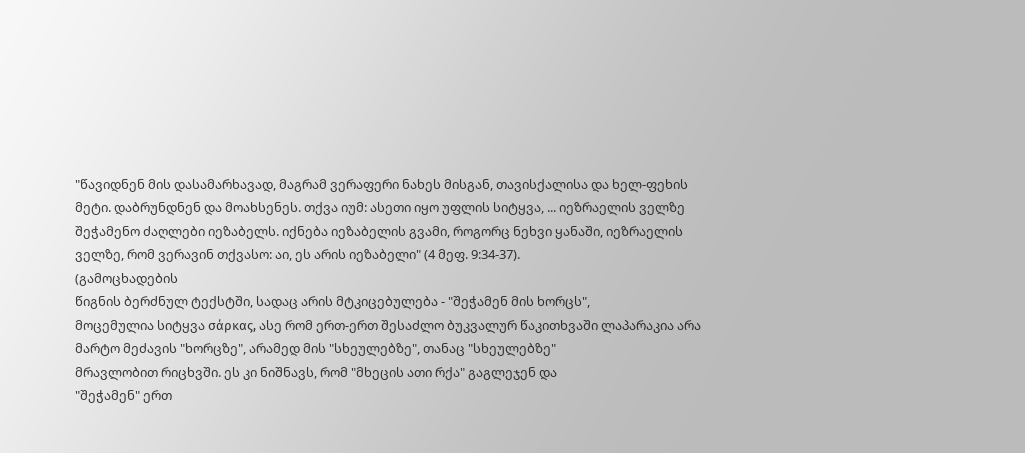"წავიდნენ მის დასამარხავად, მაგრამ ვერაფერი ნახეს მისგან, თავისქალისა და ხელ-ფეხის მეტი. დაბრუნდნენ და მოახსენეს. თქვა იუმ: ასეთი იყო უფლის სიტყვა, ... იეზრაელის ველზე შეჭამენო ძაღლები იეზაბელს. იქნება იეზაბელის გვამი, როგორც ნეხვი ყანაში, იეზრაელის ველზე, რომ ვერავინ თქვასო: აი, ეს არის იეზაბელი" (4 მეფ. 9:34-37).
(გამოცხადების
წიგნის ბერძნულ ტექსტში, სადაც არის მტკიცებულება - "შეჭამენ მის ხორცს",
მოცემულია სიტყვა σάρκας, ასე რომ ერთ-ერთ შესაძლო ბუკვალურ წაკითხვაში ლაპარაკია არა
მარტო მეძავის "ხორცზე", არამედ მის "სხეულებზე", თანაც "სხეულებზე"
მრავლობით რიცხვში. ეს კი ნიშნავს, რომ "მხეცის ათი რქა" გაგლეჯენ და
"შეჭამენ" ერთ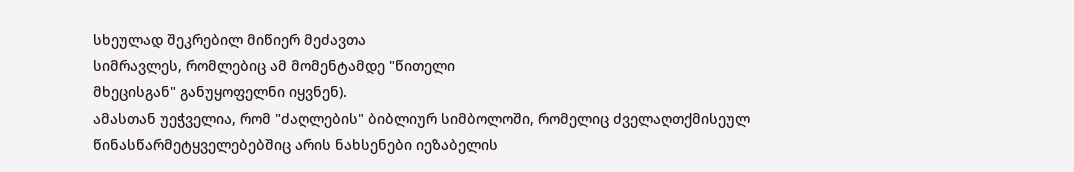სხეულად შეკრებილ მიწიერ მეძავთა
სიმრავლეს, რომლებიც ამ მომენტამდე "წითელი
მხეცისგან" განუყოფელნი იყვნენ).
ამასთან უეჭველია, რომ "ძაღლების" ბიბლიურ სიმბოლოში, რომელიც ძველაღთქმისეულ წინასწარმეტყველებებშიც არის ნახსენები იეზაბელის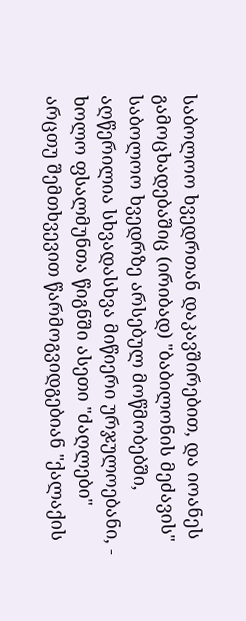საბოლოო ხვედრთან დაკავშირებით, და იოანეს გამოცხადებაშიც (ირიბად) "ბაბილონის მეძავის" საბოლოო ხვედრზე არსებულ მოწმობებში, აღწერილია სხვადასხვა მიწიერი ურჯულოებანი, - ხოლო ფსალმუნთა წიგნში ასეთი "ძაღლები" არცთუ შემთხვევით წარმოგვიდგებიან "ქალაქის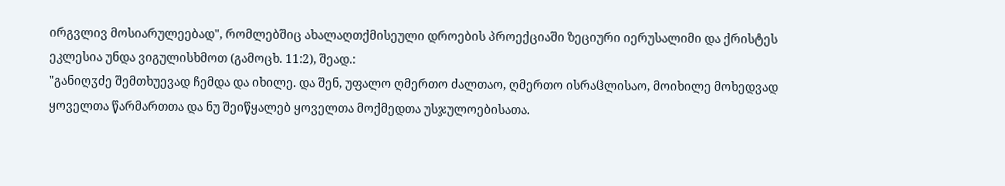ირგვლივ მოსიარულეებად", რომლებშიც ახალაღთქმისეული დროების პროექციაში ზეციური იერუსალიმი და ქრისტეს ეკლესია უნდა ვიგულისხმოთ (გამოცხ. 11:2), შეად.:
"განიღჳძე შემთხუევად ჩემდა და იხილე. და შენ, უფალო ღმერთო ძალთაო, ღმერთო ისრაჱლისაო, მოიხილე მოხედვად ყოველთა წარმართთა და ნუ შეიწყალებ ყოველთა მოქმედთა უსჯულოებისათა.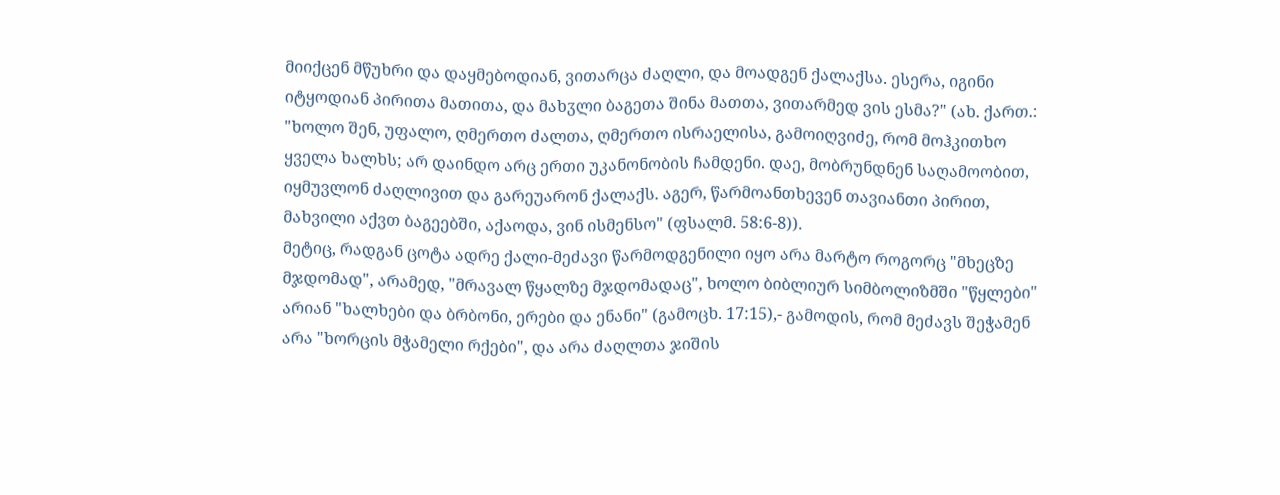მიიქცენ მწუხრი და დაყმებოდიან, ვითარცა ძაღლი, და მოადგენ ქალაქსა. ესერა, იგინი იტყოდიან პირითა მათითა, და მახჳლი ბაგეთა შინა მათთა, ვითარმედ ვის ესმა?" (ახ. ქართ.: "ხოლო შენ, უფალო, ღმერთო ძალთა, ღმერთო ისრაელისა, გამოიღვიძე, რომ მოჰკითხო ყველა ხალხს; არ დაინდო არც ერთი უკანონობის ჩამდენი. დაე, მობრუნდნენ საღამოობით, იყმუვლონ ძაღლივით და გარეუარონ ქალაქს. აგერ, წარმოანთხევენ თავიანთი პირით, მახვილი აქვთ ბაგეებში, აქაოდა, ვინ ისმენსო" (ფსალმ. 58:6-8)).
მეტიც, რადგან ცოტა ადრე ქალი-მეძავი წარმოდგენილი იყო არა მარტო როგორც "მხეცზე მჯდომად", არამედ, "მრავალ წყალზე მჯდომადაც", ხოლო ბიბლიურ სიმბოლიზმში "წყლები" არიან "ხალხები და ბრბონი, ერები და ენანი" (გამოცხ. 17:15),- გამოდის, რომ მეძავს შეჭამენ არა "ხორცის მჭამელი რქები", და არა ძაღლთა ჯიშის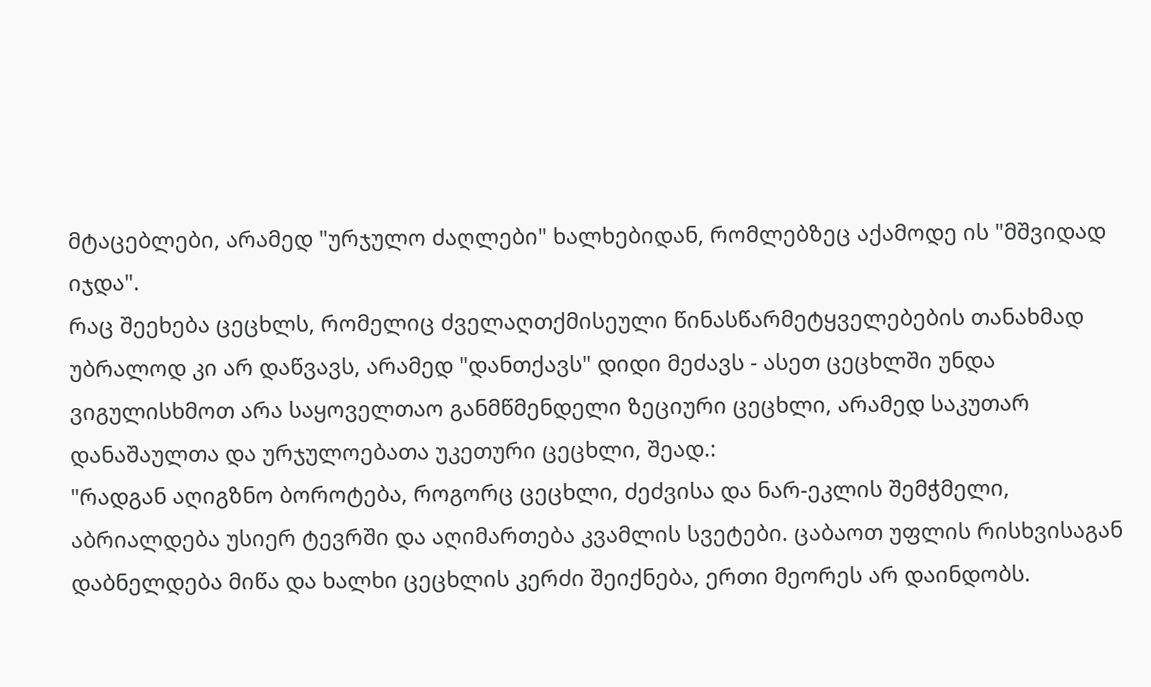მტაცებლები, არამედ "ურჯულო ძაღლები" ხალხებიდან, რომლებზეც აქამოდე ის "მშვიდად იჯდა".
რაც შეეხება ცეცხლს, რომელიც ძველაღთქმისეული წინასწარმეტყველებების თანახმად უბრალოდ კი არ დაწვავს, არამედ "დანთქავს" დიდი მეძავს - ასეთ ცეცხლში უნდა ვიგულისხმოთ არა საყოველთაო განმწმენდელი ზეციური ცეცხლი, არამედ საკუთარ დანაშაულთა და ურჯულოებათა უკეთური ცეცხლი, შეად.:
"რადგან აღიგზნო ბოროტება, როგორც ცეცხლი, ძეძვისა და ნარ-ეკლის შემჭმელი, აბრიალდება უსიერ ტევრში და აღიმართება კვამლის სვეტები. ცაბაოთ უფლის რისხვისაგან დაბნელდება მიწა და ხალხი ცეცხლის კერძი შეიქნება, ერთი მეორეს არ დაინდობს.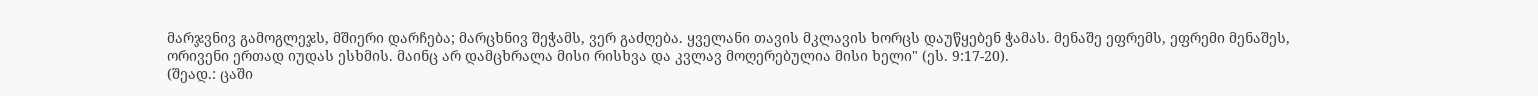მარჯვნივ გამოგლეჯს, მშიერი დარჩება; მარცხნივ შეჭამს, ვერ გაძღება. ყველანი თავის მკლავის ხორცს დაუწყებენ ჭამას. მენაშე ეფრემს, ეფრემი მენაშეს, ორივენი ერთად იუდას ესხმის. მაინც არ დამცხრალა მისი რისხვა და კვლავ მოღერებულია მისი ხელი" (ეს. 9:17-20).
(შეად.: ცაში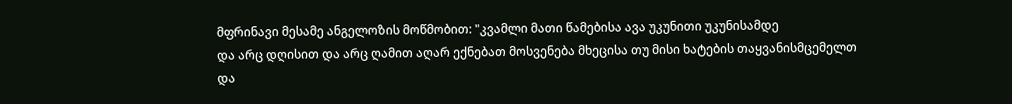მფრინავი მესამე ანგელოზის მოწმობით: "კვამლი მათი წამებისა ავა უკუნითი უკუნისამდე
და არც დღისით და არც ღამით აღარ ექნებათ მოსვენება მხეცისა თუ მისი ხატების თაყვანისმცემელთ
და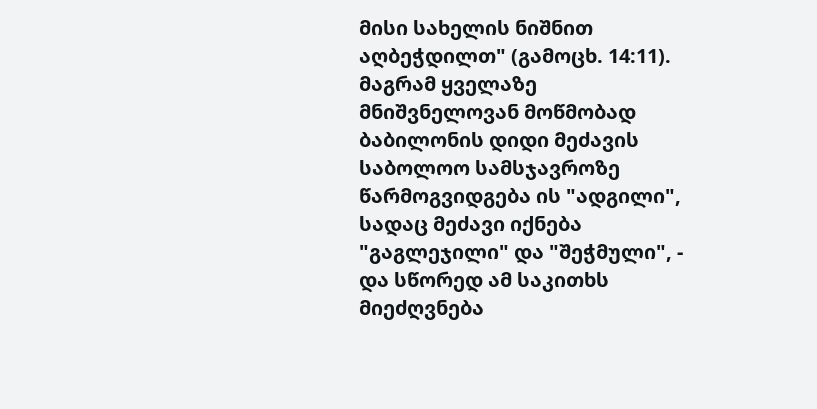მისი სახელის ნიშნით აღბეჭდილთ" (გამოცხ. 14:11).
მაგრამ ყველაზე მნიშვნელოვან მოწმობად ბაბილონის დიდი მეძავის საბოლოო სამსჯავროზე წარმოგვიდგება ის "ადგილი", სადაც მეძავი იქნება "გაგლეჯილი" და "შეჭმული", - და სწორედ ამ საკითხს მიეძღვნება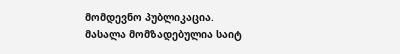მომდევნო პუბლიკაცია.
მასალა მომზადებულია საიტ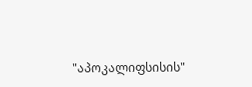"აპოკალიფსისის"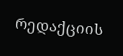რედაქციის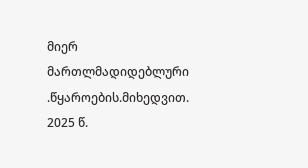მიერ მართლმადიდებლური .წყაროების.მიხედვით. 2025 წ.